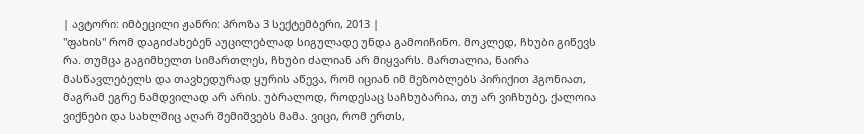| ავტორი: იმბეცილი ჟანრი: პროზა 3 სექტემბერი, 2013 |
"ფახის" რომ დაგიძახებენ აუცილებლად სიგულადე უნდა გამოიჩინო. მოკლედ, ჩხუბი გიწევს რა. თუმცა გაგიმხელთ სიმართლეს, ჩხუბი ძალიან არ მიყვარს. მართალია, ნაირა მასწავლებელს და თავხედურად ყურის აწევა, რომ იციან იმ მეზობლებს პირიქით ჰგონიათ, მაგრამ ეგრე ნამდვილად არ არის. უბრალოდ, როდესაც საჩხუბარია, თუ არ ვიჩხუბე, ქალოია ვიქნები და სახლშიც აღარ შემიშვებს მამა. ვიცი, რომ ერთს,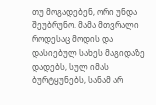თუ მოგადებენ, ორი უნდა შეუბრუნო. მამა მთვრალი როდესაც მოდის და დასიებულ სახეს მაგიდაზე დადებს, სულ იმას ბურტყუნებს, სანამ არ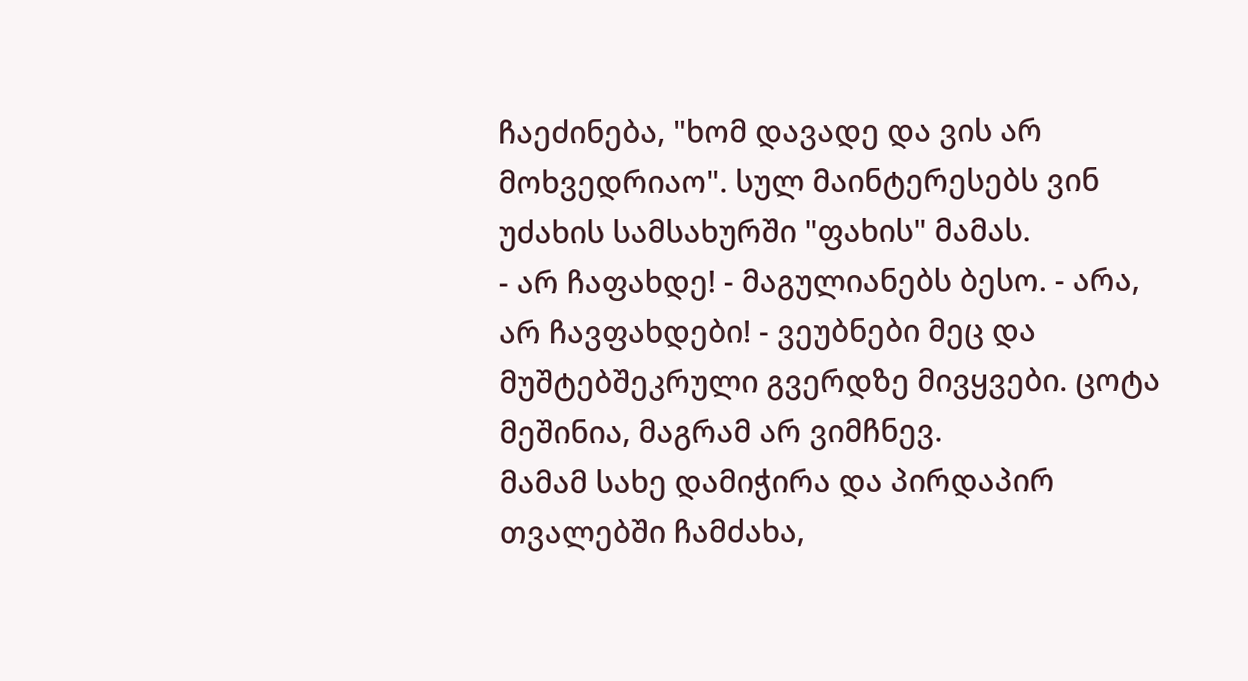ჩაეძინება, "ხომ დავადე და ვის არ მოხვედრიაო". სულ მაინტერესებს ვინ უძახის სამსახურში "ფახის" მამას.
- არ ჩაფახდე! - მაგულიანებს ბესო. - არა, არ ჩავფახდები! - ვეუბნები მეც და მუშტებშეკრული გვერდზე მივყვები. ცოტა მეშინია, მაგრამ არ ვიმჩნევ.
მამამ სახე დამიჭირა და პირდაპირ თვალებში ჩამძახა,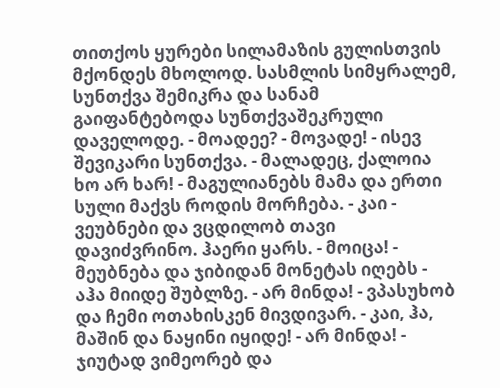თითქოს ყურები სილამაზის გულისთვის მქონდეს მხოლოდ. სასმლის სიმყრალემ, სუნთქვა შემიკრა და სანამ გაიფანტებოდა სუნთქვაშეკრული დაველოდე. - მოადეე? - მოვადე! - ისევ შევიკარი სუნთქვა. - მალადეც, ქალოია ხო არ ხარ! - მაგულიანებს მამა და ერთი სული მაქვს როდის მორჩება. - კაი - ვეუბნები და ვცდილობ თავი დავიძვრინო. ჰაერი ყარს. - მოიცა! - მეუბნება და ჯიბიდან მონეტას იღებს - აჰა მიიდე შუბლზე. - არ მინდა! - ვპასუხობ და ჩემი ოთახისკენ მივდივარ. - კაი, ჰა, მაშინ და ნაყინი იყიდე! - არ მინდა! - ჯიუტად ვიმეორებ და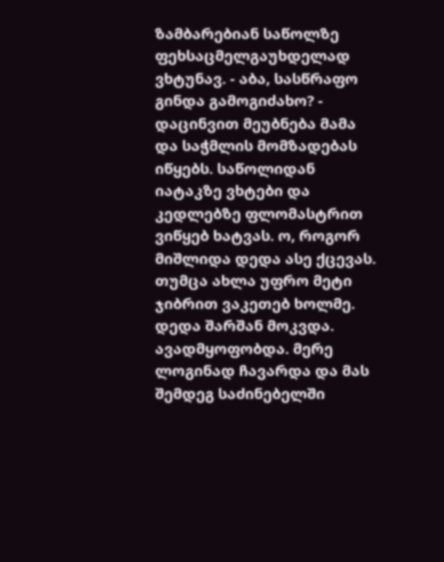ზამბარებიან საწოლზე ფეხსაცმელგაუხდელად ვხტუნავ. - აბა, სასწრაფო გინდა გამოგიძახო? - დაცინვით მეუბნება მამა და საჭმლის მომზადებას იწყებს. საწოლიდან იატაკზე ვხტები და კედლებზე ფლომასტრით ვიწყებ ხატვას. ო, როგორ მიშლიდა დედა ასე ქცევას. თუმცა ახლა უფრო მეტი ჯიბრით ვაკეთებ ხოლმე.
დედა შარშან მოკვდა. ავადმყოფობდა. მერე ლოგინად ჩავარდა და მას შემდეგ საძინებელში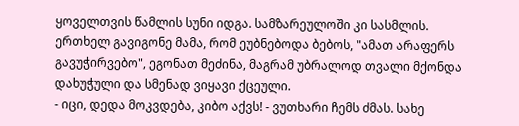ყოველთვის წამლის სუნი იდგა. სამზარეულოში კი სასმლის. ერთხელ გავიგონე მამა, რომ ეუბნებოდა ბებოს, "ამათ არაფერს გავუჭირვებო", ეგონათ მეძინა, მაგრამ უბრალოდ თვალი მქონდა დახუჭული და სმენად ვიყავი ქცეული.
- იცი, დედა მოკვდება, კიბო აქვს! - ვუთხარი ჩემს ძმას. სახე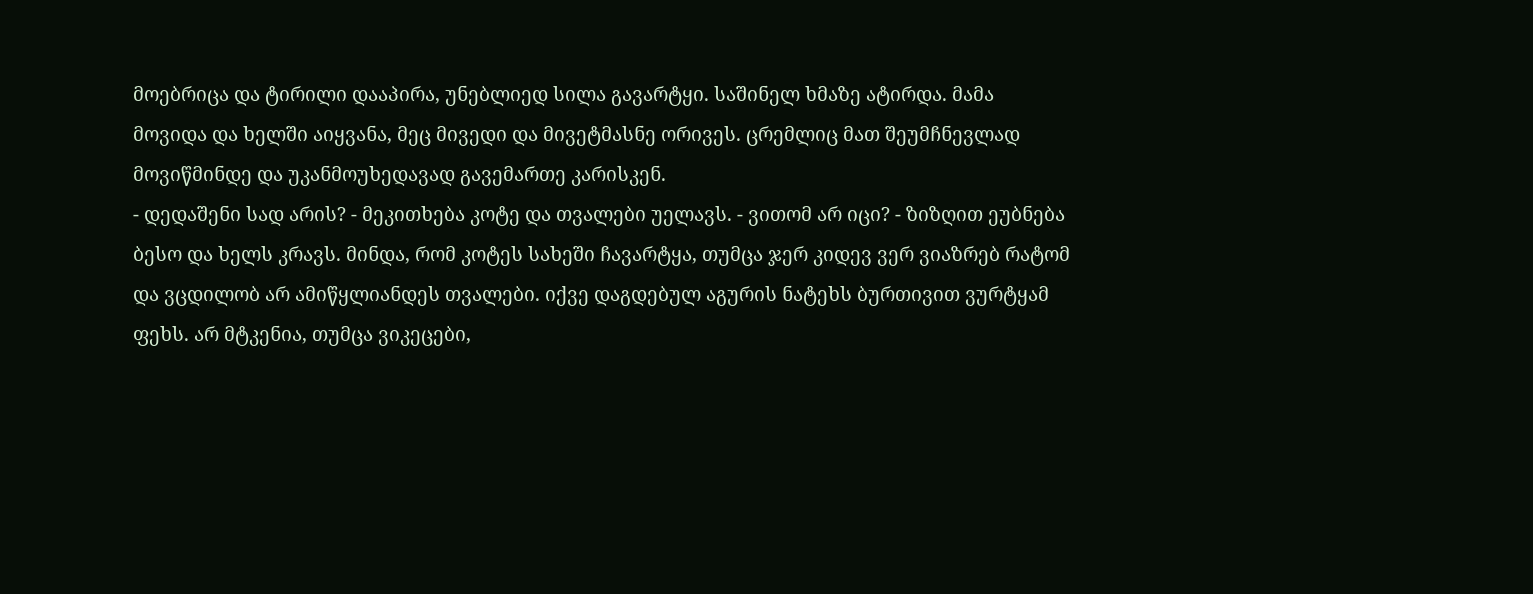მოებრიცა და ტირილი დააპირა, უნებლიედ სილა გავარტყი. საშინელ ხმაზე ატირდა. მამა მოვიდა და ხელში აიყვანა, მეც მივედი და მივეტმასნე ორივეს. ცრემლიც მათ შეუმჩნევლად მოვიწმინდე და უკანმოუხედავად გავემართე კარისკენ.
- დედაშენი სად არის? - მეკითხება კოტე და თვალები უელავს. - ვითომ არ იცი? - ზიზღით ეუბნება ბესო და ხელს კრავს. მინდა, რომ კოტეს სახეში ჩავარტყა, თუმცა ჯერ კიდევ ვერ ვიაზრებ რატომ და ვცდილობ არ ამიწყლიანდეს თვალები. იქვე დაგდებულ აგურის ნატეხს ბურთივით ვურტყამ ფეხს. არ მტკენია, თუმცა ვიკეცები,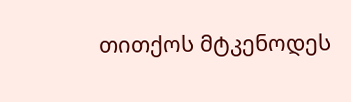თითქოს მტკენოდეს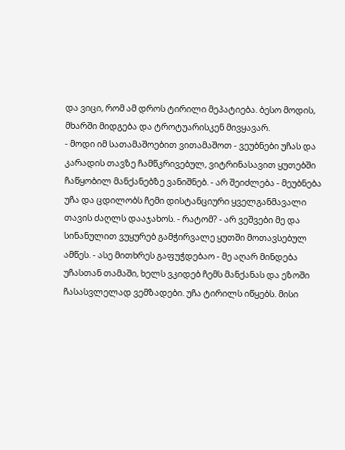და ვიცი, რომ ამ დროს ტირილი მეპატიება. ბესო მოდის, მხარში მიდგება და ტროტუარისკენ მივყავარ.
- მოდი იმ სათამაშოებით ვითამაშოთ - ვეუბნები უჩას და კარადის თავზე ჩამწკრივებულ, ვიტრინასავით ყუთებში ჩაწყობილ მანქანებზე ვანიშნებ. - არ შეიძლება - მეუბნება უჩა და ცდილობს ჩემი დისტანციური ყველგანმავალი თავის ძაღლს დააჯახოს. - რატომ? - არ ვეშვები მე და სინანულით ვუყურებ გამჭირვალე ყუთში მოთავსებულ ამწეს. - ასე მითხრეს გაფუჭდებაო - მე აღარ მინდება უჩასთან თამაში, ხელს ვკიდებ ჩემს მანქანას და ეზოში ჩასასვლელად ვემზადები. უჩა ტირილს იწყებს. მისი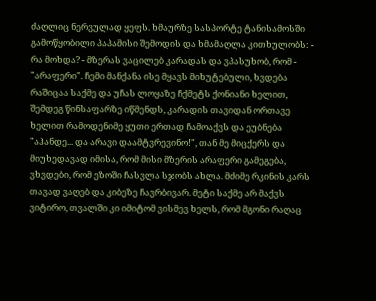ძაღლიც ნერვულად ყეფს. ხმაურზე სასპორტე ტანისამოსში გამოწყობილი პაპამისი შემოდის და ხმამაღლა კითხულობს: - რა მოხდა? - მზერას ვაცილებ კარადას და ვპასუხობ, რომ - "არაფერი". ჩემი მანქანა ისე მყავს მიხუტებული, ხვდება რაშიცაა საქმე და უჩას ლოყაზე ჩქმეტს ქონიანი ხელით, შემდეგ წინსაფარზე იწმენდს, კარადის თავიდან ორთავე ხელით რამოდენიმე ყუთი ერთად ჩამოაქვს და ეუბნება "აჰანდე... და არავი დაამტვრევინო!", თან მე მიცქერს და მიუხედავად იმისა, რომ მისი მზერის არაფერი გამეგება, ვხვდები, რომ ეზოში ჩასვლა სჯობს ახლა. მძიმე რკინის კარს თავად ვაღებ და კიბეზე ჩავრბივარ. მეტი საქმე არ მაქვს ვიტირო, თვალში კი იმიტომ ვისმევ ხელს, რომ მგონი რაღაც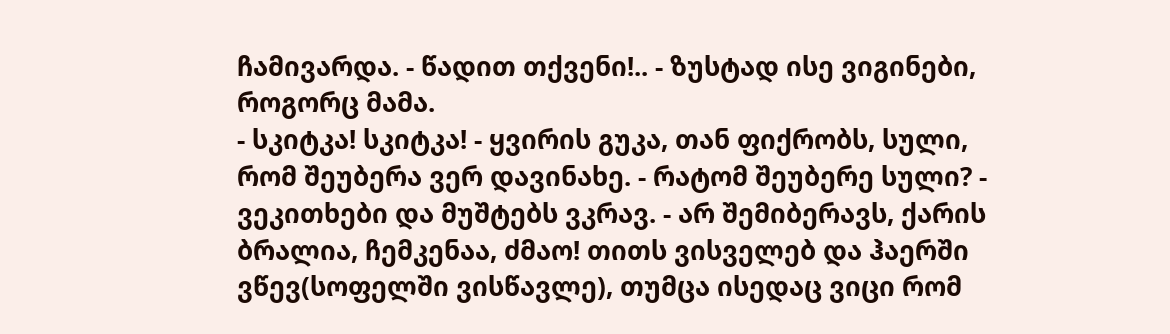ჩამივარდა. - წადით თქვენი!.. - ზუსტად ისე ვიგინები, როგორც მამა.
- სკიტკა! სკიტკა! - ყვირის გუკა, თან ფიქრობს, სული, რომ შეუბერა ვერ დავინახე. - რატომ შეუბერე სული? - ვეკითხები და მუშტებს ვკრავ. - არ შემიბერავს, ქარის ბრალია, ჩემკენაა, ძმაო! თითს ვისველებ და ჰაერში ვწევ(სოფელში ვისწავლე), თუმცა ისედაც ვიცი რომ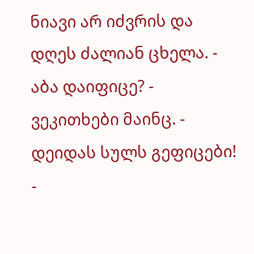ნიავი არ იძვრის და დღეს ძალიან ცხელა. - აბა დაიფიცე? - ვეკითხები მაინც. - დეიდას სულს გეფიცები! -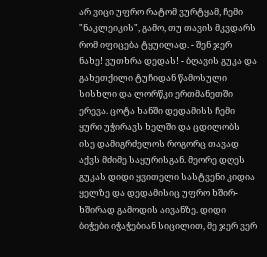არ ვიცი უფრო რატომ ვურტყამ, ჩემი "ნაკლეიკის", გამო, თუ თავის მკვდარს რომ იფიცება ტყუილად. - შენ ჯერ ნახე! ვუთხრა დედას! - ბღავის გუკა და გახეთქილი ტუჩიდან წამოსული სისხლი და ლორწკი ერთმანეთში ერევა. ცოტა ხანში დედამისს ჩემი ყური უჭირავს ხელში და ცდილობს ისე დამიგრძელოს როგორც თავად აქვს მძიმე საყურისგან. მეორე დღეს გუკას დიდი ყვითელი სასტვენი კიდია ყელზე და დედამისიც უფრო ხშირ-ხშირად გამოდის აივანზე. დიდი ბიჭები იჭაჭებიან სიცილით, მე ჯერ ვერ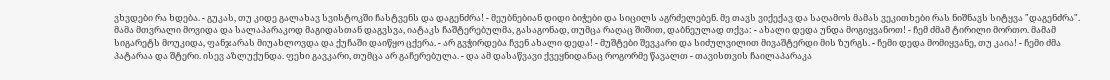ვხვდები რა ხდება. - გუკას, თუ კიდე გალახავ სვისტოკში ჩასტვენს და დაგენძრა! - მეუბნებიან დიდი ბიჭები და სიცილს აგრძელებენ. მე თავს ვიქექავ და საღამოს მამას ვეკითხები რას ნიშნავს სიტყვა "დაგენძრა".
მამა მთვრალი მოვიდა და სალაპარაკოდ მაგიდასთან დაგვსვა, იატაკს ჩაშტერებულმა, გასაგონად, თუმცა რაღაც შიშით, დაბნეულად თქვა: - ახალი დედა უნდა მოგიყვანოთ! - ჩემ ძმამ ტირილი მორთო. მამამ სიგარეტს მოუკიდა, ფანჯარას მიუახლოვდა და ქუჩაში დაიწყო ცქერა. - არ გვჭირდება ჩვენ ახალი დედა! - მუშტები შევკარი და სიძულვილით მივაშტერდი მის ზურგს. - ჩემი დედა მომიყვანე, თუ კაია! - ჩემი ძმა პატარაა და შტერი. ისევ აზლუქუნდა. ფეხი გავკარი, თუმცა არ გაჩერებულა. - და ამ დასაწვავი ქვეყნიდანაც როგორმე წავალთ - თავისთვის ჩაილაპარაკა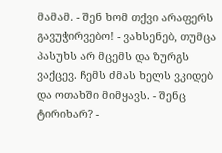მამამ. - შენ ხომ თქვი არაფერს გავუჭირვებო! - ვახსენებ, თუმცა პასუხს არ მცემს და ზურგს ვაქცევ. ჩემს ძმას ხელს ვკიდებ და ოთახში მიმყავს. - შენც ტირიხარ? -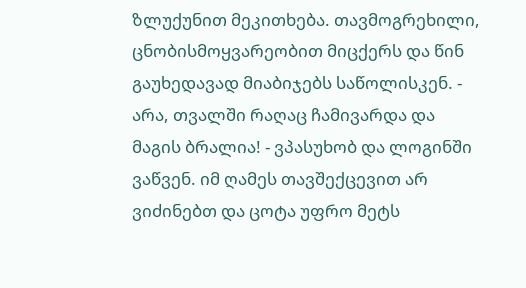ზლუქუნით მეკითხება. თავმოგრეხილი, ცნობისმოყვარეობით მიცქერს და წინ გაუხედავად მიაბიჯებს საწოლისკენ. - არა, თვალში რაღაც ჩამივარდა და მაგის ბრალია! - ვპასუხობ და ლოგინში ვაწვენ. იმ ღამეს თავშექცევით არ ვიძინებთ და ცოტა უფრო მეტს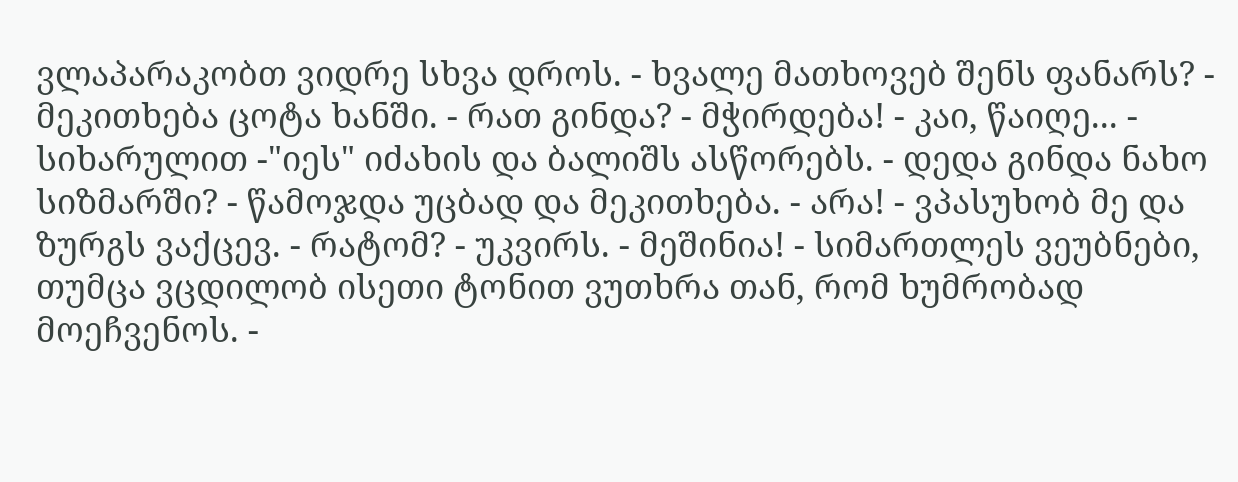ვლაპარაკობთ ვიდრე სხვა დროს. - ხვალე მათხოვებ შენს ფანარს? - მეკითხება ცოტა ხანში. - რათ გინდა? - მჭირდება! - კაი, წაიღე... - სიხარულით -"იეს" იძახის და ბალიშს ასწორებს. - დედა გინდა ნახო სიზმარში? - წამოჯდა უცბად და მეკითხება. - არა! - ვპასუხობ მე და ზურგს ვაქცევ. - რატომ? - უკვირს. - მეშინია! - სიმართლეს ვეუბნები, თუმცა ვცდილობ ისეთი ტონით ვუთხრა თან, რომ ხუმრობად მოეჩვენოს. -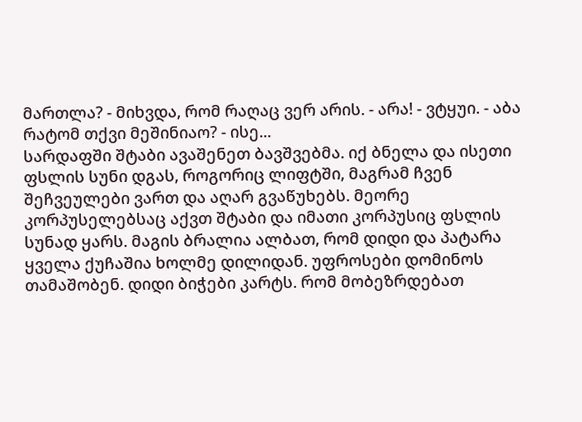მართლა? - მიხვდა, რომ რაღაც ვერ არის. - არა! - ვტყუი. - აბა რატომ თქვი მეშინიაო? - ისე...
სარდაფში შტაბი ავაშენეთ ბავშვებმა. იქ ბნელა და ისეთი ფსლის სუნი დგას, როგორიც ლიფტში, მაგრამ ჩვენ შეჩვეულები ვართ და აღარ გვაწუხებს. მეორე კორპუსელებსაც აქვთ შტაბი და იმათი კორპუსიც ფსლის სუნად ყარს. მაგის ბრალია ალბათ, რომ დიდი და პატარა ყველა ქუჩაშია ხოლმე დილიდან. უფროსები დომინოს თამაშობენ. დიდი ბიჭები კარტს. რომ მობეზრდებათ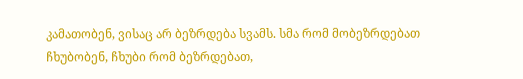კამათობენ, ვისაც არ ბეზრდება სვამს. სმა რომ მობეზრდებათ ჩხუბობენ, ჩხუბი რომ ბეზრდებათ,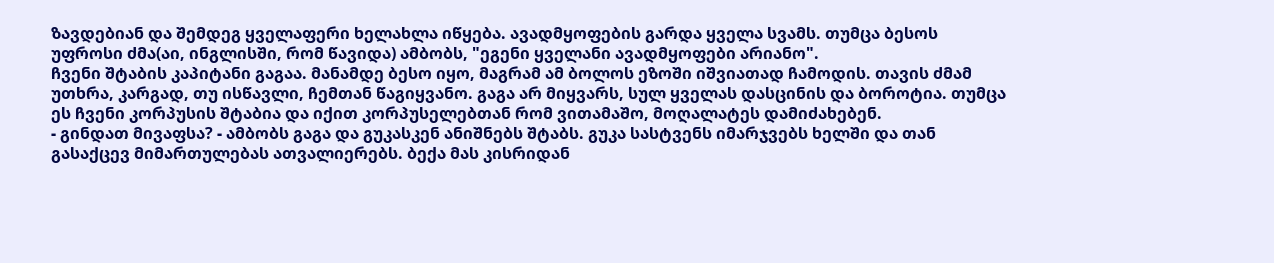ზავდებიან და შემდეგ ყველაფერი ხელახლა იწყება. ავადმყოფების გარდა ყველა სვამს. თუმცა ბესოს უფროსი ძმა(აი, ინგლისში, რომ წავიდა) ამბობს, "ეგენი ყველანი ავადმყოფები არიანო".
ჩვენი შტაბის კაპიტანი გაგაა. მანამდე ბესო იყო, მაგრამ ამ ბოლოს ეზოში იშვიათად ჩამოდის. თავის ძმამ უთხრა, კარგად, თუ ისწავლი, ჩემთან წაგიყვანო. გაგა არ მიყვარს, სულ ყველას დასცინის და ბოროტია. თუმცა ეს ჩვენი კორპუსის შტაბია და იქით კორპუსელებთან რომ ვითამაშო, მოღალატეს დამიძახებენ.
- გინდათ მივაფსა? - ამბობს გაგა და გუკასკენ ანიშნებს შტაბს. გუკა სასტვენს იმარჯვებს ხელში და თან გასაქცევ მიმართულებას ათვალიერებს. ბექა მას კისრიდან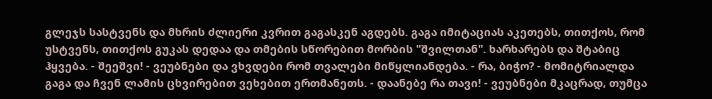გლეჯს სასტვენს და მხრის ძლიერი კვრით გაგასკენ აგდებს. გაგა იმიტაციას აკეთებს, თითქოს, რომ უსტვენს, თითქოს გუკას დედაა და თმების სწორებით მორბის "შვილთან". ხარხარებს და შტაბიც ჰყვება. - შეეშვი! - ვეუბნები და ვხვდები რომ თვალები მიწყლიანდება. - რა, ბიჭო? - მომიტრიალდა გაგა და ჩვენ ლამის ცხვირებით ვეხებით ერთმანეთს. - დაანებე რა თავი! - ვეუბნები მკაცრად, თუმცა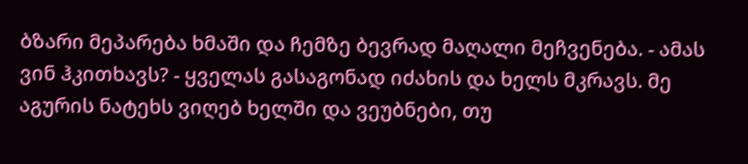ბზარი მეპარება ხმაში და ჩემზე ბევრად მაღალი მეჩვენება. - ამას ვინ ჰკითხავს? - ყველას გასაგონად იძახის და ხელს მკრავს. მე აგურის ნატეხს ვიღებ ხელში და ვეუბნები, თუ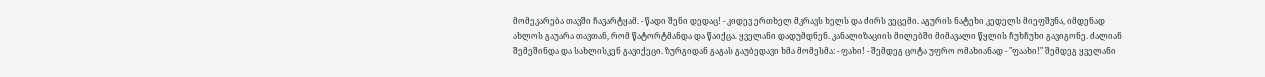მომეკარება თავში ჩავარტყამ. - წადი შენი დედაც! - კიდევ ერთხელ მკრავს ხელს და ძირს ვეცემი. აგურის ნატეხი კედელს მიეფშვნა, იმდენად ახლოს გაუარა თავთან, რომ წატორტმანდა და წაიქცა. ყველანი დადუმდნენ. კანალიზაციის მილებში მიმავალი წყლის ჩუხჩუხი გავიგონე. ძალიან შემეშინდა და სახლისკენ გავიქეცი. ზურგიდან გაგას გაუბედავი ხმა მომესმა: - ფახი! - შემდეგ ცოტა უფრო ომახიანად - "ფაახი!" შემდეგ ყველანი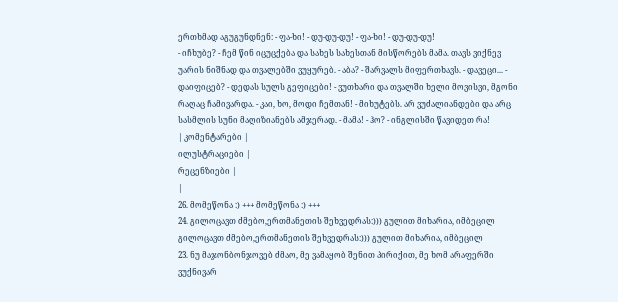ერთხმად აგუგუნდნენ: - ფა-ხი! - დუ-დუ-დუ! - ფა-ხი! - დუ-დუ-დუ!
- იჩხუბე? - ჩემ წინ იცუცქება და სახეს სახესთან მისწორებს მამა. თავს ვიქნევ უარის ნიშნად და თვალებში ვუყურებ. - აბა? - შარვალს მიფერთხავს. - დავეცი... - დაიფიცებ? - დედას სულს გეფიცები! - ვუთხარი და თვალში ხელი მოვისვი, მგონი რაღაც ჩამივარდა. - კაი, ხო, მოდი ჩემთან! - მიხუტებს. არ ვუძალიანდები და არც სასმლის სუნი მაღიზიანებს ამჯერად. - მამა! - ჰო? - ინგლისში წავიდეთ რა!
| კომენტარები |
ილუსტრაციები |
რეცენზიები |
|
26. მომეწონა :) +++ მომეწონა :) +++
24. გილოცავთ ძმებო,ერთმანეთის შეხვედრას:))) გულით მიხარია, იმბეცილ გილოცავთ ძმებო,ერთმანეთის შეხვედრას:))) გულით მიხარია, იმბეცილ
23. ნუ მაჯონბონჯოვებ ძმაო, მე ვამაყობ შენით პირიქით, მე ხომ არაფერში ვუქნივარ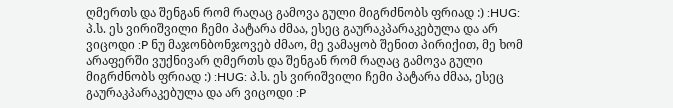ღმერთს და შენგან რომ რაღაც გამოვა გული მიგრძნობს ფრიად :) :HUG: პ.ს. ეს ვირიშვილი ჩემი პატარა ძმაა, ესეც გაურაკპარაკებულა და არ ვიცოდი :P ნუ მაჯონბონჯოვებ ძმაო, მე ვამაყობ შენით პირიქით, მე ხომ არაფერში ვუქნივარ ღმერთს და შენგან რომ რაღაც გამოვა გული მიგრძნობს ფრიად :) :HUG: პ.ს. ეს ვირიშვილი ჩემი პატარა ძმაა, ესეც გაურაკპარაკებულა და არ ვიცოდი :P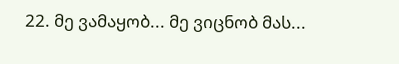22. მე ვამაყობ... მე ვიცნობ მას...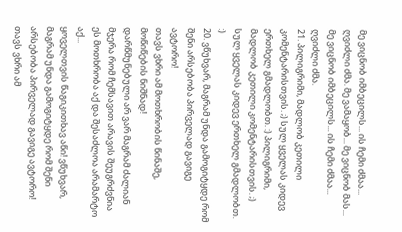მე ვიცნობ იმბეცილს... ის ჩემი ძმაა... ღვიძლი ძმა. მე ვამაყობ... მე ვიცნობ მას... მე ვიცნობ იმბეცილს... ის ჩემი ძმაა... ღვიძლი ძმა.
21. პილიგრიმი, მადლობ კეთილი კომენტარისთვის. ;) სულ ყველას კიდევ ერთხელ გმადლობთ. :) პილიგრიმი, მადლობ კეთილი კომენტარისთვის. ;) სულ ყველას კიდევ ერთხელ გმადლობთ. :)
20. ვწუხვარ, მაგრამ უნდა გამოგიტყდე რომ შენი არსებობა პირველად გავიგე ავტორო!
თავს ვხრი ამ მოთხრობის წინაშე, მოწიწების ნიშნად!
დარწმუნებული არ ვარ მაგრამ ძალიან მჯერა რომ ჩემსავით არავის შეუგრძვნია ეს მოთხრობა აქ და შესაძლოა არამარტო აქ...
ყოველთვის წაგიკითხავ აწი! ვწუხვარ, მაგრამ უნდა გამოგიტყდე რომ შენი არსებობა პირველად გავიგე ავტორო!
თავს ვხრი ამ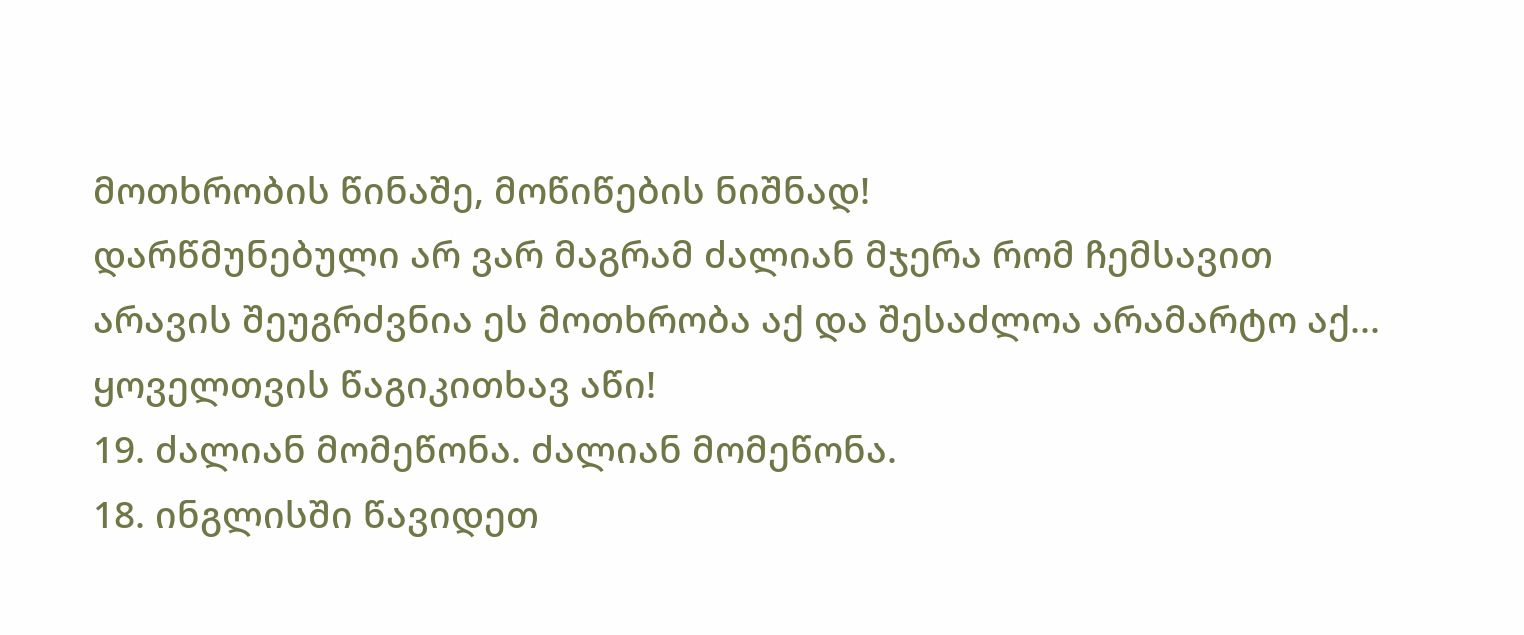მოთხრობის წინაშე, მოწიწების ნიშნად!
დარწმუნებული არ ვარ მაგრამ ძალიან მჯერა რომ ჩემსავით არავის შეუგრძვნია ეს მოთხრობა აქ და შესაძლოა არამარტო აქ...
ყოველთვის წაგიკითხავ აწი!
19. ძალიან მომეწონა. ძალიან მომეწონა.
18. ინგლისში წავიდეთ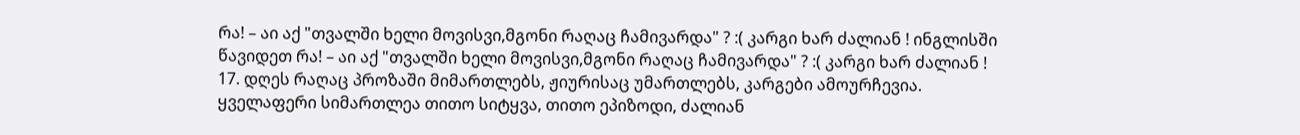რა! – აი აქ "თვალში ხელი მოვისვი,მგონი რაღაც ჩამივარდა" ? :( კარგი ხარ ძალიან ! ინგლისში წავიდეთ რა! – აი აქ "თვალში ხელი მოვისვი,მგონი რაღაც ჩამივარდა" ? :( კარგი ხარ ძალიან !
17. დღეს რაღაც პროზაში მიმართლებს, ჟიურისაც უმართლებს, კარგები ამოურჩევია. ყველაფერი სიმართლეა თითო სიტყვა, თითო ეპიზოდი, ძალიან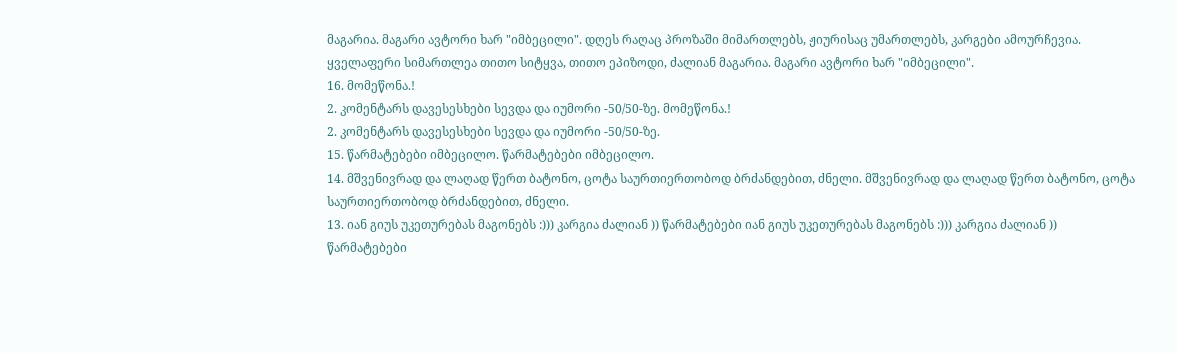მაგარია. მაგარი ავტორი ხარ "იმბეცილი". დღეს რაღაც პროზაში მიმართლებს, ჟიურისაც უმართლებს, კარგები ამოურჩევია. ყველაფერი სიმართლეა თითო სიტყვა, თითო ეპიზოდი, ძალიან მაგარია. მაგარი ავტორი ხარ "იმბეცილი".
16. მომეწონა.!
2. კომენტარს დავესესხები სევდა და იუმორი -50/50-ზე. მომეწონა.!
2. კომენტარს დავესესხები სევდა და იუმორი -50/50-ზე.
15. წარმატებები იმბეცილო. წარმატებები იმბეცილო.
14. მშვენივრად და ლაღად წერთ ბატონო, ცოტა საურთიერთობოდ ბრძანდებით, ძნელი. მშვენივრად და ლაღად წერთ ბატონო, ცოტა საურთიერთობოდ ბრძანდებით, ძნელი.
13. იან გიუს უკეთურებას მაგონებს :))) კარგია ძალიან )) წარმატებები იან გიუს უკეთურებას მაგონებს :))) კარგია ძალიან )) წარმატებები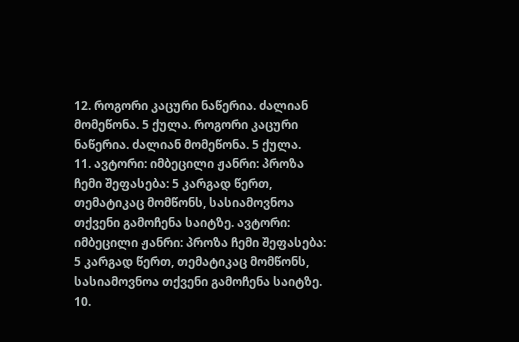12. როგორი კაცური ნაწერია. ძალიან მომეწონა. 5 ქულა. როგორი კაცური ნაწერია. ძალიან მომეწონა. 5 ქულა.
11. ავტორი: იმბეცილი ჟანრი: პროზა ჩემი შეფასება: 5 კარგად წერთ, თემატიკაც მომწონს, სასიამოვნოა თქვენი გამოჩენა საიტზე. ავტორი: იმბეცილი ჟანრი: პროზა ჩემი შეფასება: 5 კარგად წერთ, თემატიკაც მომწონს, სასიამოვნოა თქვენი გამოჩენა საიტზე.
10.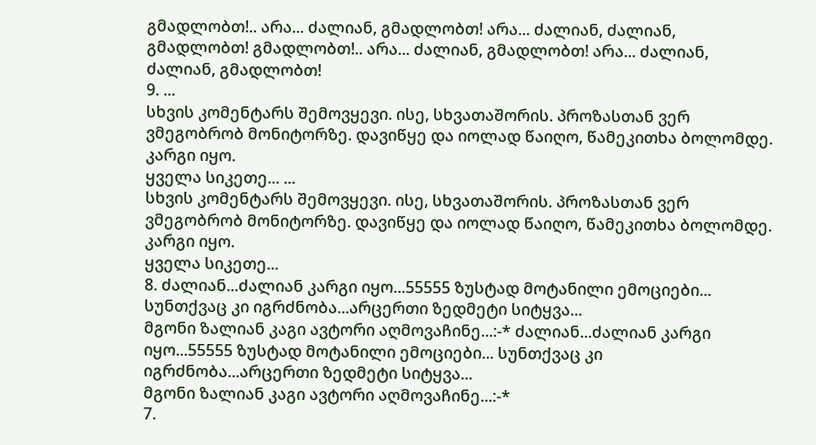გმადლობთ!.. არა... ძალიან, გმადლობთ! არა... ძალიან, ძალიან, გმადლობთ! გმადლობთ!.. არა... ძალიან, გმადლობთ! არა... ძალიან, ძალიან, გმადლობთ!
9. ...
სხვის კომენტარს შემოვყევი. ისე, სხვათაშორის. პროზასთან ვერ ვმეგობრობ მონიტორზე. დავიწყე და იოლად წაიღო, წამეკითხა ბოლომდე. კარგი იყო.
ყველა სიკეთე... ...
სხვის კომენტარს შემოვყევი. ისე, სხვათაშორის. პროზასთან ვერ ვმეგობრობ მონიტორზე. დავიწყე და იოლად წაიღო, წამეკითხა ბოლომდე. კარგი იყო.
ყველა სიკეთე...
8. ძალიან...ძალიან კარგი იყო...55555 ზუსტად მოტანილი ემოციები... სუნთქვაც კი იგრძნობა...არცერთი ზედმეტი სიტყვა...
მგონი ზალიან კაგი ავტორი აღმოვაჩინე...:-* ძალიან...ძალიან კარგი იყო...55555 ზუსტად მოტანილი ემოციები... სუნთქვაც კი იგრძნობა...არცერთი ზედმეტი სიტყვა...
მგონი ზალიან კაგი ავტორი აღმოვაჩინე...:-*
7.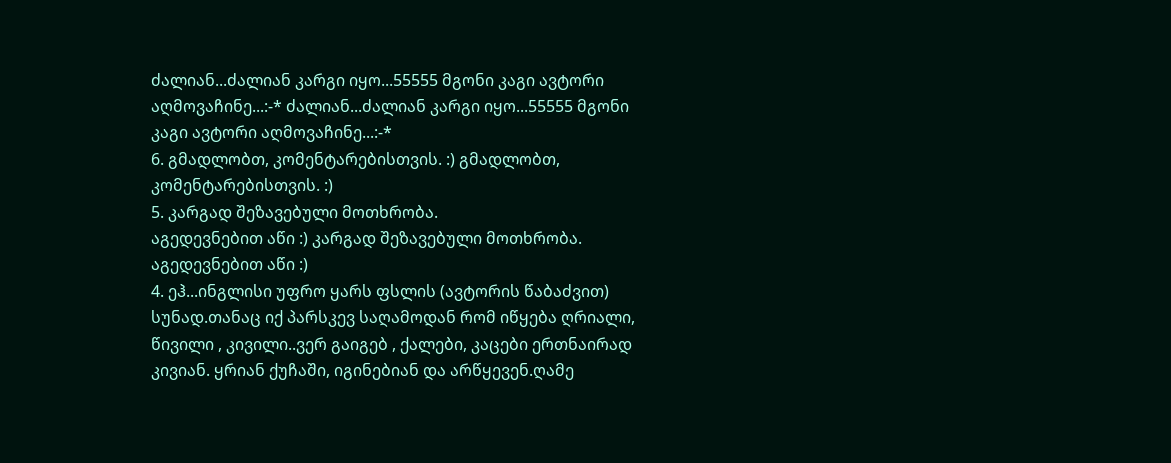ძალიან...ძალიან კარგი იყო...55555 მგონი კაგი ავტორი აღმოვაჩინე...:-* ძალიან...ძალიან კარგი იყო...55555 მგონი კაგი ავტორი აღმოვაჩინე...:-*
6. გმადლობთ, კომენტარებისთვის. :) გმადლობთ, კომენტარებისთვის. :)
5. კარგად შეზავებული მოთხრობა.
აგედევნებით აწი :) კარგად შეზავებული მოთხრობა.
აგედევნებით აწი :)
4. ეჰ...ინგლისი უფრო ყარს ფსლის (ავტორის წაბაძვით) სუნად.თანაც იქ პარსკევ საღამოდან რომ იწყება ღრიალი, წივილი , კივილი..ვერ გაიგებ , ქალები, კაცები ერთნაირად კივიან. ყრიან ქუჩაში, იგინებიან და არწყევენ.ღამე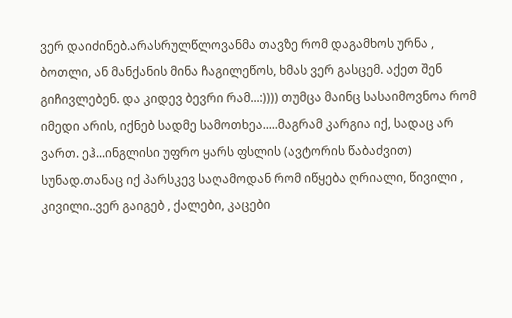ვერ დაიძინებ.არასრულწლოვანმა თავზე რომ დაგამხოს ურნა , ბოთლი, ან მანქანის მინა ჩაგილეწოს, ხმას ვერ გასცემ. აქეთ შენ გიჩივლებენ. და კიდევ ბევრი რამ...:)))) თუმცა მაინც სასაიმოვნოა რომ იმედი არის, იქნებ სადმე სამოთხეა.....მაგრამ კარგია იქ, სადაც არ ვართ. ეჰ...ინგლისი უფრო ყარს ფსლის (ავტორის წაბაძვით) სუნად.თანაც იქ პარსკევ საღამოდან რომ იწყება ღრიალი, წივილი , კივილი..ვერ გაიგებ , ქალები, კაცები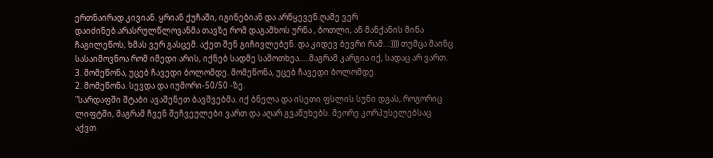ერთნაირად კივიან. ყრიან ქუჩაში, იგინებიან და არწყევენ.ღამე ვერ დაიძინებ.არასრულწლოვანმა თავზე რომ დაგამხოს ურნა , ბოთლი, ან მანქანის მინა ჩაგილეწოს, ხმას ვერ გასცემ. აქეთ შენ გიჩივლებენ. და კიდევ ბევრი რამ...:)))) თუმცა მაინც სასაიმოვნოა რომ იმედი არის, იქნებ სადმე სამოთხეა.....მაგრამ კარგია იქ, სადაც არ ვართ.
3. მომეწონა, უცებ ჩავედი ბოლომდე. მომეწონა, უცებ ჩავედი ბოლომდე.
2. მომეწონა. სევდა და იუმორი-50/50 -ზე.
"სარდაფში შტაბი ავაშენეთ ბავშვებმა. იქ ბნელა და ისეთი ფსლის სუნი დგას, როგორიც ლიფტში, მაგრამ ჩვენ შეჩვეულები ვართ და აღარ გვაწუხებს. მეორე კორპუსელებსაც აქვთ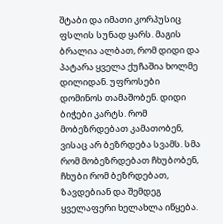შტაბი და იმათი კორპუსიც ფსლის სუნად ყარს. მაგის ბრალია ალბათ, რომ დიდი და პატარა ყველა ქუჩაშია ხოლმე დილიდან. უფროსები დომინოს თამაშობენ. დიდი ბიჭები კარტს. რომ მობეზრდებათ კამათობენ, ვისაც არ ბეზრდება სვამს. სმა რომ მობეზრდებათ ჩხუბობენ, ჩხუბი რომ ბეზრდებათ, ზავდებიან და შემდეგ ყველაფერი ხელახლა იწყება.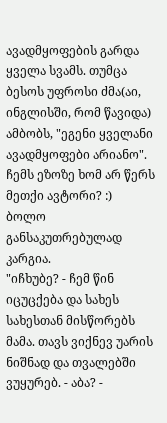ავადმყოფების გარდა ყველა სვამს. თუმცა ბესოს უფროსი ძმა(აი, ინგლისში, რომ წავიდა) ამბობს, "ეგენი ყველანი ავადმყოფები არიანო". ჩემს ეზოზე ხომ არ წერს მეთქი ავტორი? :)
ბოლო განსაკუთრებულად კარგია.
"იჩხუბე? - ჩემ წინ იცუცქება და სახეს სახესთან მისწორებს მამა. თავს ვიქნევ უარის ნიშნად და თვალებში ვუყურებ. - აბა? -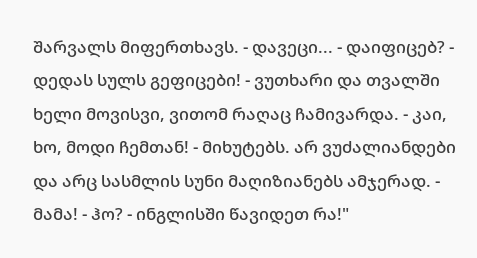შარვალს მიფერთხავს. - დავეცი... - დაიფიცებ? - დედას სულს გეფიცები! - ვუთხარი და თვალში ხელი მოვისვი, ვითომ რაღაც ჩამივარდა. - კაი, ხო, მოდი ჩემთან! - მიხუტებს. არ ვუძალიანდები და არც სასმლის სუნი მაღიზიანებს ამჯერად. - მამა! - ჰო? - ინგლისში წავიდეთ რა!"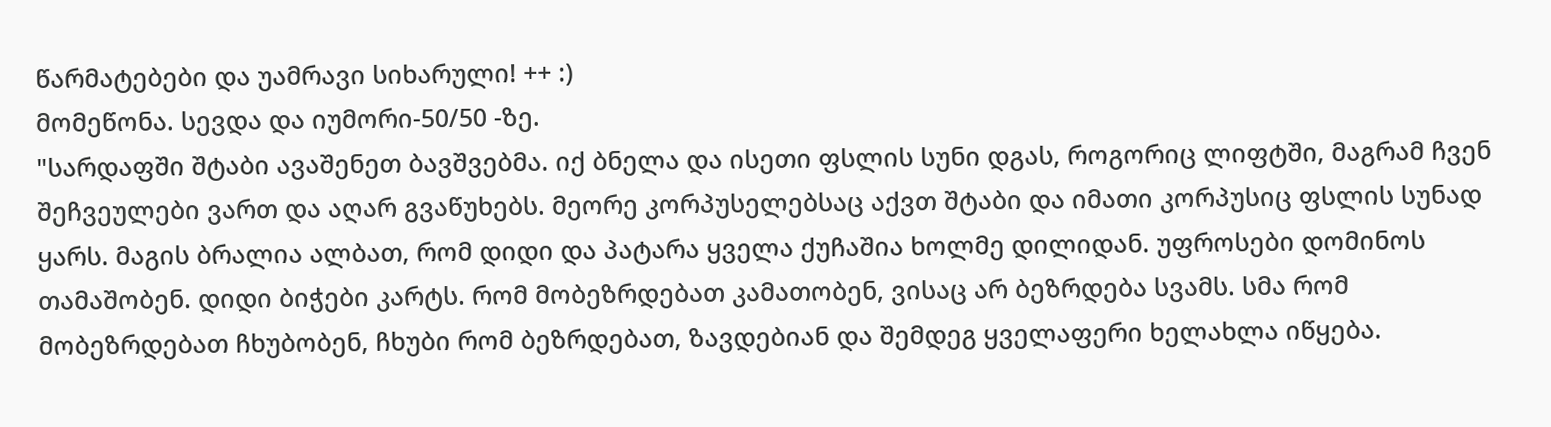წარმატებები და უამრავი სიხარული! ++ :)
მომეწონა. სევდა და იუმორი-50/50 -ზე.
"სარდაფში შტაბი ავაშენეთ ბავშვებმა. იქ ბნელა და ისეთი ფსლის სუნი დგას, როგორიც ლიფტში, მაგრამ ჩვენ შეჩვეულები ვართ და აღარ გვაწუხებს. მეორე კორპუსელებსაც აქვთ შტაბი და იმათი კორპუსიც ფსლის სუნად ყარს. მაგის ბრალია ალბათ, რომ დიდი და პატარა ყველა ქუჩაშია ხოლმე დილიდან. უფროსები დომინოს თამაშობენ. დიდი ბიჭები კარტს. რომ მობეზრდებათ კამათობენ, ვისაც არ ბეზრდება სვამს. სმა რომ მობეზრდებათ ჩხუბობენ, ჩხუბი რომ ბეზრდებათ, ზავდებიან და შემდეგ ყველაფერი ხელახლა იწყება.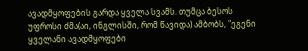ავადმყოფების გარდა ყველა სვამს. თუმცა ბესოს უფროსი ძმა(აი, ინგლისში, რომ წავიდა) ამბობს, "ეგენი ყველანი ავადმყოფები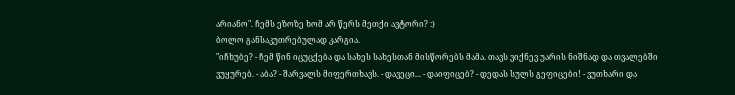არიანო". ჩემს ეზოზე ხომ არ წერს მეთქი ავტორი? :)
ბოლო განსაკუთრებულად კარგია.
"იჩხუბე? - ჩემ წინ იცუცქება და სახეს სახესთან მისწორებს მამა. თავს ვიქნევ უარის ნიშნად და თვალებში ვუყურებ. - აბა? - შარვალს მიფერთხავს. - დავეცი... - დაიფიცებ? - დედას სულს გეფიცები! - ვუთხარი და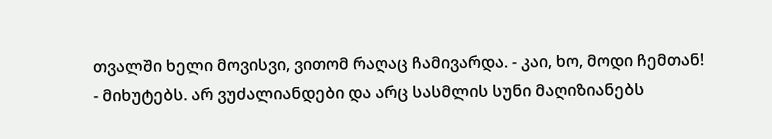თვალში ხელი მოვისვი, ვითომ რაღაც ჩამივარდა. - კაი, ხო, მოდი ჩემთან! - მიხუტებს. არ ვუძალიანდები და არც სასმლის სუნი მაღიზიანებს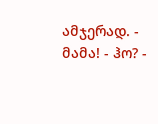ამჯერად. - მამა! - ჰო? -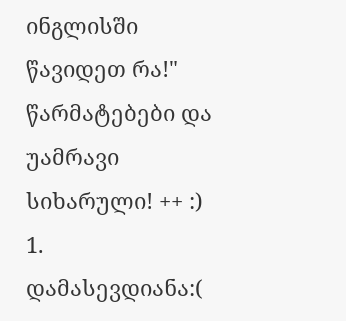ინგლისში წავიდეთ რა!"
წარმატებები და უამრავი სიხარული! ++ :)
1. დამასევდიანა:(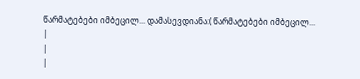წარმატებები იმბეცილ... დამასევდიანა:( წარმატებები იმბეცილ...
|
|
|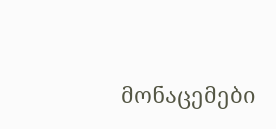მონაცემები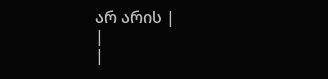არ არის |
|
|